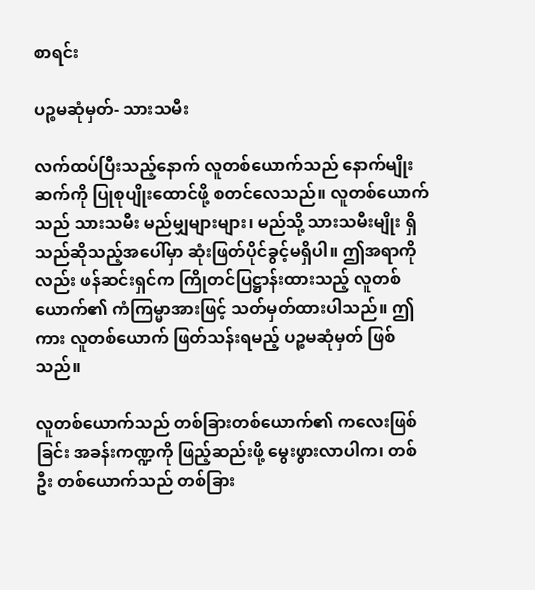စာရင်း

ပဉ္စမဆုံမှတ်- သားသမီး

လက်ထပ်ပြီးသည့်နောက် လူတစ်ယောက်သည် နောက်မျိုးဆက်ကို ပြုစုပျိုးထောင်ဖို့ စတင်လေသည်။ လူတစ်ယောက်သည် သားသမီး မည်မျှများများ၊ မည်သို့ သားသမီးမျိုး ရှိသည်ဆိုသည့်အပေါ်မှာ ဆုံးဖြတ်ပိုင်ခွင့်မရှိပါ။ ဤအရာကိုလည်း ဖန်ဆင်းရှင်က ကြိုတင်ပြဋ္ဌာန်းထားသည့် လူတစ်ယောက်၏ ကံကြမ္မာအားဖြင့် သတ်မှတ်ထားပါသည်။ ဤကား လူတစ်ယောက် ဖြတ်သန်းရမည့် ပဉ္စမဆုံမှတ် ဖြစ်သည်။

လူတစ်ယောက်သည် တစ်ခြားတစ်ယောက်၏ ကလေးဖြစ်ခြင်း အခန်းကဏ္ဍကို ဖြည့်ဆည်းဖို့ မွေးဖွားလာပါက၊ တစ်ဦး တစ်ယောက်သည် တစ်ခြား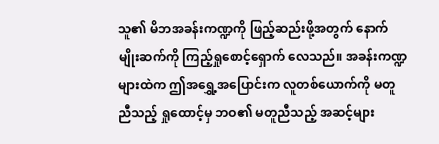သူ၏ မိဘအခန်းကဏ္ဍကို ဖြည့်ဆည်းဖို့အတွက် နောက်မျိုးဆက်ကို ကြည့်ရှုစောင့်ရှောက် လေသည်။ အခန်းကဏ္ဍများထဲက ဤအရွှေ့အပြောင်းက လူတစ်ယောက်ကို မတူညီသည့် ရှုထောင့်မှ ဘဝ၏ မတူညီသည့် အဆင့်များ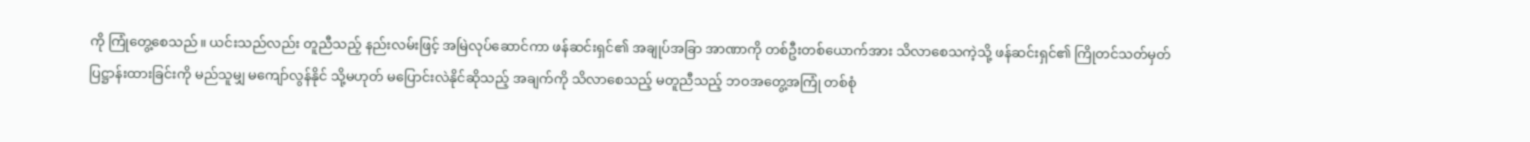ကို ကြုံတွေ့စေသည်။ ယင်းသည်လည်း တူညီသည့် နည်းလမ်းဖြင့် အမြဲလုပ်ဆောင်ကာ ဖန်ဆင်းရှင်၏ အချုပ်အခြာ အာဏာကို တစ်ဦးတစ်ယောက်အား သိလာစေသကဲ့သို့ ဖန်ဆင်းရှင်၏ ကြိုတင်သတ်မှတ်ပြဋ္ဌာန်းထားခြင်းကို မည်သူမျှ မကျော်လွန်နိုင် သို့မဟုတ် မပြောင်းလဲနိုင်ဆိုသည့် အချက်ကို သိလာစေသည့် မတူညီသည့် ဘဝအတွေ့အကြုံ တစ်စုံ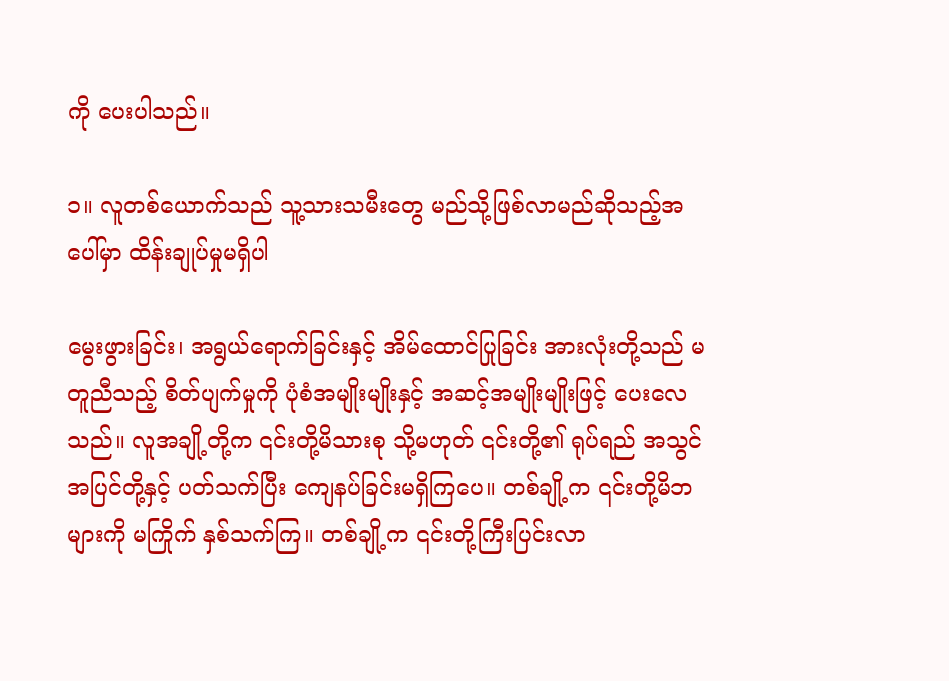ကို ပေးပါသည်။

၁။ လူတစ်ယောက်သည် သူ့သားသမီးတွေ မည်သို့ဖြစ်လာမည်ဆိုသည့်အပေါ်မှာ ထိန်းချုပ်မှုမရှိပါ

မွေးဖွားခြင်း၊ အရွယ်ရောက်ခြင်းနှင့် အိမ်ထောင်ပြုခြင်း အားလုံးတို့သည် မတူညီသည့် စိတ်ပျက်မှုကို ပုံစံအမျိုးမျိုးနှင့် အဆင့်အမျိုးမျိုးဖြင့် ပေးလေသည်။ လူအချို့တို့က ၎င်းတို့မိသားစု သို့မဟုတ် ၎င်းတို့၏ ရုပ်ရည် အသွင်အပြင်တို့နှင့် ပတ်သက်ပြီး ကျေနပ်ခြင်းမရှိကြပေ။ တစ်ချို့က ၎င်းတို့မိဘများကို မကြိုက် နှစ်သက်ကြ။ တစ်ချို့က ၎င်းတို့ကြီးပြင်းလာ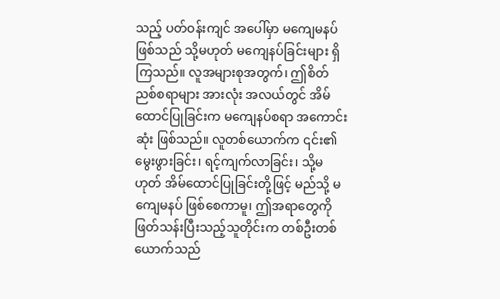သည့် ပတ်ဝန်းကျင် အပေါ်မှာ မကျေမနပ်ဖြစ်သည် သို့မဟုတ် မကျေနပ်ခြင်းများ ရှိကြသည်။ လူအများစုအတွက်၊ ဤစိတ်ညစ်စရာများ အားလုံး အလယ်တွင် အိမ်ထောင်ပြုခြင်းက မကျေနပ်စရာ အကောင်းဆုံး ဖြစ်သည်။ လူတစ်ယောက်က ၎င်း၏မွေးဖွားခြင်း၊ ရင့်ကျက်လာခြင်း၊ သို့မဟုတ် အိမ်ထောင်ပြုခြင်းတို့ဖြင့် မည်သို့ မကျေမနပ် ဖြစ်စေကာမူ၊ ဤအရာတွေကို ဖြတ်သန်းပြီးသည့်သူတိုင်းက တစ်ဦးတစ်ယောက်သည်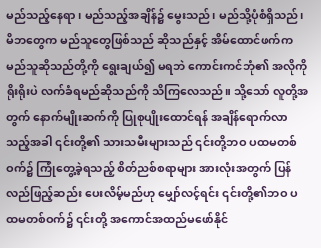မည်သည့်နေရာ၊ မည်သည့်အချိန်၌ မွေးသည်၊ မည်သို့ပုံစံရှိသည်၊ မိဘတွေက မည်သူတွေဖြစ်သည် ဆိုသည်နှင့် အိမ်ထောင်ဖက်က မည်သူဆိုသည်တို့ကို ရွေးချယ်၍ မရဘဲ ကောင်းကင်ဘုံ၏ အလိုကို ရိုးရိုးပဲ လက်ခံရမည်ဆိုသည်ကို သိကြလေသည်။ သို့သော် လူတို့အတွက် နောက်မျိုးဆက်ကို ပြုစုပျိုးထောင်ရန် အချိန်ရောက်လာသည့်အခါ ၎င်းတို့၏ သားသမီးများသည် ၎င်းတို့ဘဝ ပထမတစ်ဝက်၌ ကြုံတွေ့ခဲ့ရသည့် စိတ်ညစ်စရာများ အားလုံးအတွက် ပြန်လည်ဖြည့်ဆည်း ပေးလိမ့်မည်ဟု မျှော်လင့်ရင်း ၎င်းတို့၏ဘဝ ပထမတစ်ဝက်၌ ၎င်းတို့ အကောင်အထည်မဖော်နိုင်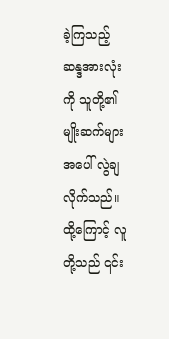ခဲ့ကြသည့် ဆန္ဒအားလုံးကို သူတို့၏ မျိုးဆက်များအပေါ် လွဲချလိုက်သည်။ ထို့ကြောင့် လူတို့သည် ၎င်း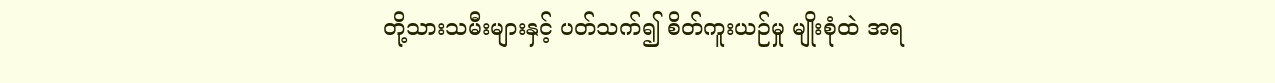တို့သားသမီးများနှင့် ပတ်သက်၍ စိတ်ကူးယဉ်မှု မျိုးစုံထဲ အရ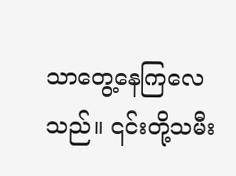သာတွေ့နေကြလေသည်။ ၎င်းတို့သမီး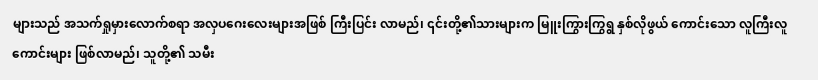များသည် အသက်ရှုမှားလောက်စရာ အလှပဂေးလေးများအဖြစ် ကြီးပြင်း လာမည်၊ ၎င်းတို့၏သားများက မြူးကြွားကြွရွ နှစ်လိုဖွယ် ကောင်းသော လူကြီးလူကောင်းများ ဖြစ်လာမည်၊ သူတို့၏ သမီး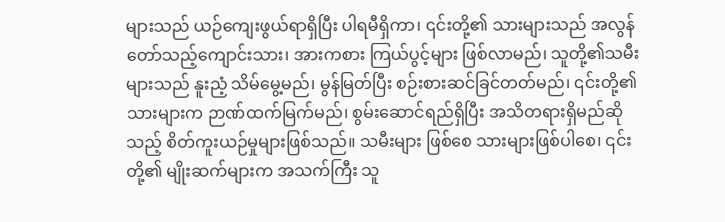များသည် ယဉ်ကျေးဖွယ်ရာရှိပြီး ပါရမီရှိကာ၊ ၎င်းတို့၏ သားများသည် အလွန် တော်သည့်ကျောင်းသား၊ အားကစား ကြယ်ပွင့်များ ဖြစ်လာမည်၊ သူတို့၏သမီးများသည် နူးညံ့ သိမ်မွေ့မည်၊ မွန်မြတ်ပြီး စဉ်းစားဆင်ခြင်တတ်မည်၊ ၎င်းတို့၏ သားများက ဉာဏ်ထက်မြက်မည်၊ စွမ်းဆောင်ရည်ရှိပြီး အသိတရားရှိမည်ဆိုသည့် စိတ်ကူးယဉ်မှုများဖြစ်သည်။ သမီးများ ဖြစ်စေ သားများဖြစ်ပါစေ၊ ၎င်းတို့၏ မျိုးဆက်များက အသက်ကြီး သူ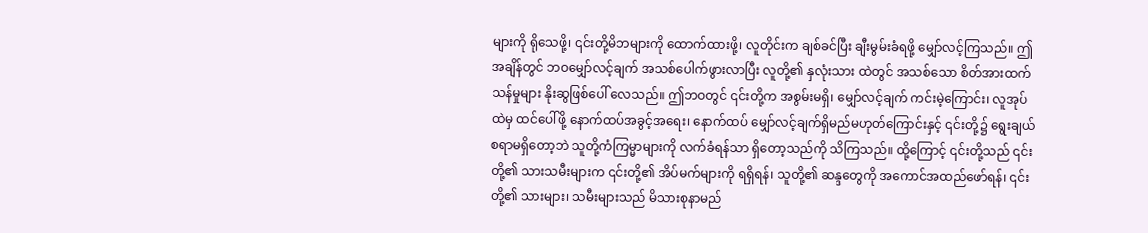များကို ရိုသေဖို့၊ ၎င်းတို့မိဘများကို ထောက်ထားဖို့၊ လူတိုင်းက ချစ်ခင်ပြီး ချီးမွမ်းခံရဖို့ မျှော်လင့်ကြသည်။ ဤအချိန်တွင် ဘဝမျှော်လင့်ချက် အသစ်ပေါက်ဖွားလာပြီး လူတို့၏ နှလုံးသား ထဲတွင် အသစ်သော စိတ်အားထက်သန်မှုများ နိုးဆွဖြစ်ပေါ် လေသည်။ ဤဘဝတွင် ၎င်းတို့က အစွမ်းမရှိ၊ မျှော်လင့်ချက် ကင်းမဲ့ကြောင်း၊ လူအုပ်ထဲမှ ထင်ပေါ်ဖို့ နောက်ထပ်အခွင့်အရေး၊ နောက်ထပ် မျှော်လင့်ချက်ရှိမည်မဟုတ်ကြောင်းနှင့် ၎င်းတို့၌ ရွေးချယ်စရာမရှိတော့ဘဲ သူတို့ကံကြမ္မာများကို လက်ခံရန်သာ ရှိတော့သည်ကို သိကြသည်။ ထို့ကြောင့် ၎င်းတို့သည် ၎င်းတို့၏ သားသမီးများက ၎င်းတို့၏ အိပ်မက်များကို ရရှိရန်၊ သူတို့၏ ဆန္ဒတွေကို အကောင်အထည်ဖော်ရန်၊ ၎င်းတို့၏ သားများ၊ သမီးများသည် မိသားစုနာမည်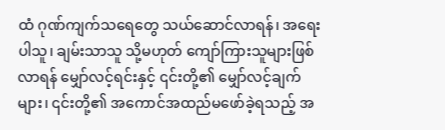ထံ ဂုဏ်ကျက်သရေတွေ သယ်ဆောင်လာရန်၊ အရေးပါသူ၊ ချမ်းသာသူ သို့မဟုတ် ကျော်ကြားသူများဖြစ်လာရန် မျှော်လင့်ရင်းနှင့် ၎င်းတို့၏ မျှော်လင့်ချက်များ၊ ၎င်းတို့၏ အကောင်အထည်မဖော်ခဲ့ရသည့် အ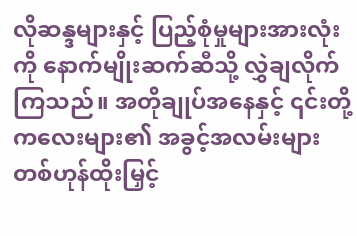လိုဆန္ဒများနှင့် ပြည့်စုံမှုများအားလုံးကို နောက်မျိုးဆက်ဆီသို့ လွှဲချလိုက်ကြသည်။ အတိုချုပ်အနေနှင့် ၎င်းတို့ကလေးများ၏ အခွင့်အလမ်းများ တစ်ဟုန်ထိုးမြှင့်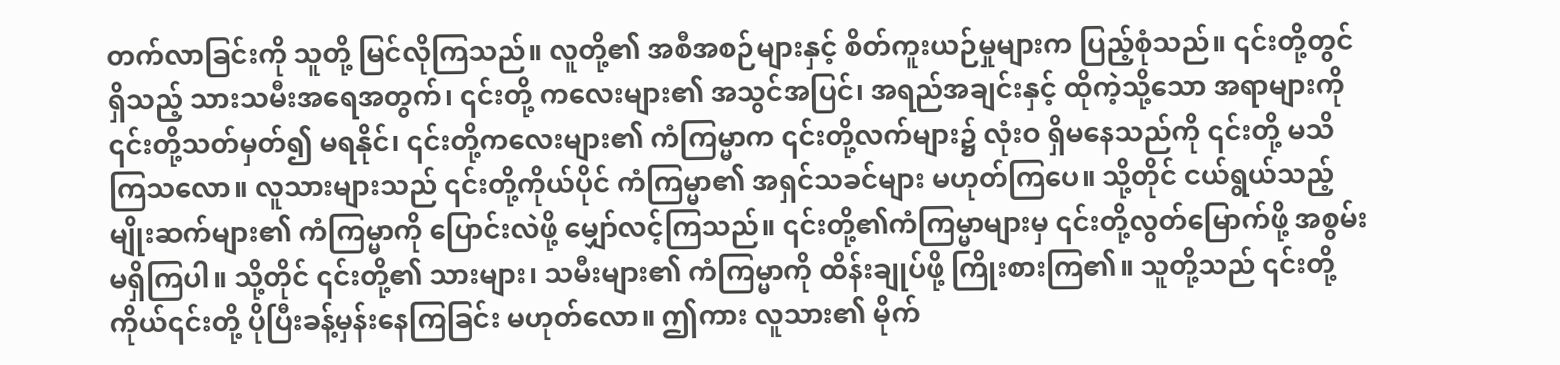တက်လာခြင်းကို သူတို့ မြင်လိုကြသည်။ လူတို့၏ အစီအစဉ်များနှင့် စိတ်ကူးယဉ်မှုများက ပြည့်စုံသည်။ ၎င်းတို့တွင်ရှိသည့် သားသမီးအရေအတွက်၊ ၎င်းတို့ ကလေးများ၏ အသွင်အပြင်၊ အရည်အချင်းနှင့် ထိုကဲ့သို့သော အရာများကို ၎င်းတို့သတ်မှတ်၍ မရနိုင်၊ ၎င်းတို့ကလေးများ၏ ကံကြမ္မာက ၎င်းတို့လက်များ၌ လုံးဝ ရှိမနေသည်ကို ၎င်းတို့ မသိကြသလော။ လူသားများသည် ၎င်းတို့ကိုယ်ပိုင် ကံကြမ္မာ၏ အရှင်သခင်များ မဟုတ်ကြပေ။ သို့တိုင် ငယ်ရွယ်သည့် မျိုးဆက်များ၏ ကံကြမ္မာကို ပြောင်းလဲဖို့ မျှော်လင့်ကြသည်။ ၎င်းတို့၏ကံကြမ္မာများမှ ၎င်းတို့လွတ်မြောက်ဖို့ အစွမ်းမရှိကြပါ။ သို့တိုင် ၎င်းတို့၏ သားများ၊ သမီးများ၏ ကံကြမ္မာကို ထိန်းချုပ်ဖို့ ကြိုးစားကြ၏။ သူတို့သည် ၎င်းတို့ကိုယ်၎င်းတို့ ပိုပြီးခန့်မှန်းနေကြခြင်း မဟုတ်လော။ ဤကား လူသား၏ မိုက်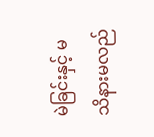မဲခြင်းနှင့် မသိနားမလည်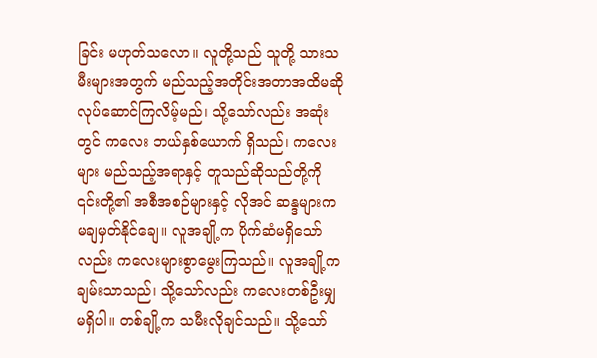ခြင်း မဟုတ်သလော။ လူတို့သည် သူတို့ သားသမီးများအတွက် မည်သည့်အတိုင်းအတာအထိမဆို လုပ်ဆောင်ကြလိမ့်မည်၊ သို့သော်လည်း အဆုံးတွင် ကလေး ဘယ်နှစ်ယောက် ရှိသည်၊ ကလေးများ မည်သည့်အရာနှင့် တူသည်ဆိုသည်တို့ကို ၎င်းတို့၏ အစီအစဉ်များနှင့် လိုအင် ဆန္ဒများက မချမှတ်နိုင်ချေ။ လူအချို့က ပိုက်ဆံမရှိသော်လည်း ကလေးများစွာမွေးကြသည်။ လူအချို့က ချမ်းသာသည်၊ သို့သော်လည်း ကလေးတစ်ဦးမျှ မရှိပါ။ တစ်ချို့က သမီးလိုချင်သည်။ သို့သော်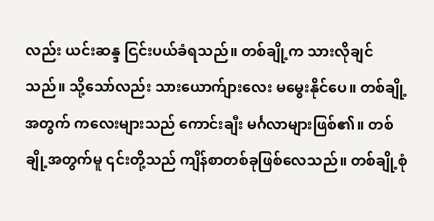လည်း ယင်းဆန္ဒ ငြင်းပယ်ခံရသည်။ တစ်ချို့က သားလိုချင်သည်။ သို့သော်လည်း သားယောက်ျားလေး မမွေးနိုင်ပေ။ တစ်ချို့အတွက် ကလေးများသည် ကောင်းချီး မင်္ဂလာများဖြစ်၏။ တစ်ချို့အတွက်မူ ၎င်းတို့သည် ကျိန်စာတစ်ခုဖြစ်လေသည်။ တစ်ချို့စုံ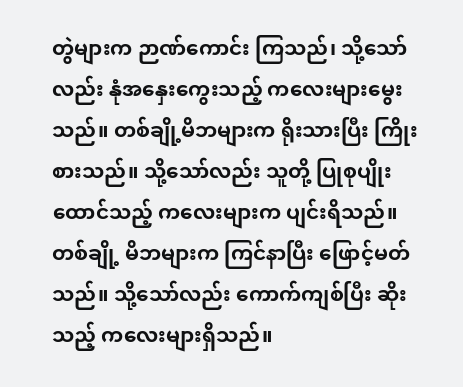တွဲများက ဉာဏ်ကောင်း ကြသည်၊ သို့သော်လည်း နုံအနှေးကွေးသည့် ကလေးများမွေးသည်။ တစ်ချို့မိဘများက ရိုးသားပြီး ကြိုးစားသည်။ သို့သော်လည်း သူတို့ ပြုစုပျိုးထောင်သည့် ကလေးများက ပျင်းရိသည်။ တစ်ချို့ မိဘများက ကြင်နာပြီး ဖြောင့်မတ်သည်။ သို့သော်လည်း ကောက်ကျစ်ပြီး ဆိုးသည့် ကလေးများရှိသည်။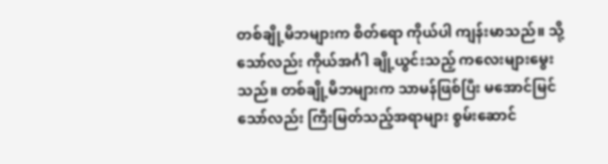တစ်ချို့မိဘများက စိတ်ရော ကိုယ်ပါ ကျန်းမာသည်။ သို့သော်လည်း ကိုယ်အင်္ဂါ ချို့ယွင်းသည့် ကလေးများမွေးသည်။ တစ်ချို့မိဘများက သာမန်ဖြစ်ပြီး မအောင်မြင်သော်လည်း ကြီးမြတ်သည့်အရာများ စွမ်းဆောင်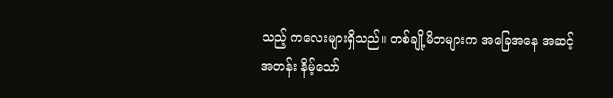သည့် ကလေးများရှိသည်။ တစ်ချို့မိဘများက အခြေအနေ အဆင့်အတန်း နိမ့်သော်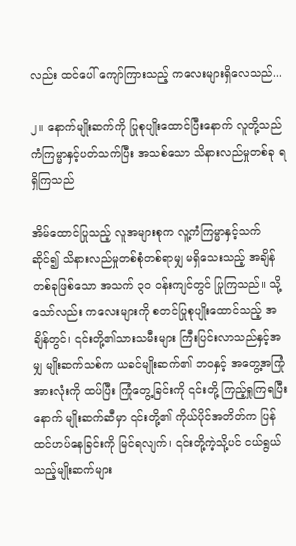လည်း ထင်ပေါ် ကျော်ကြားသည့် ကလေးများရှိလေသည်...

၂။ နောက်မျိုးဆက်ကို ပြုစုပျိုးထောင်ပြီးနောက် လူတို့သည် ကံကြမ္မာနှင့်ပတ်သက်ပြီး အသစ်သော သိနားလည်မှုတစ်ခု ရရှိကြသည်

အိမ်ထောင်ပြုသည့် လူအများစုက လူ့ကံကြမ္မာနှင့်သက်ဆိုင်၍ သိနားလည်မှုတစ်စုံတစ်ရာမျှ မရှိသေးသည့် အချိန်တစ်ခုဖြစ်သော အသက် ၃၀ ဝန်းကျင်တွင် ပြုကြသည်။ သို့သော်လည်း ကလေးများကို စတင်ပြုစုပျိုးထောင်သည့် အချိန်တွင်၊ ၎င်းတို့၏သားသမီးများ ကြီးပြင်းလာသည်နှင့်အမျှ မျိုးဆက်သစ်က ယခင်မျိုးဆက်၏ ဘဝနှင့် အတွေ့အကြုံအားလုံးကို ထပ်ပြီး ကြုံတွေ့ခြင်းကို ၎င်းတို့ ကြည့်ရှုကြရပြီးနောက် မျိုးဆက်ဆီမှာ ၎င်းတို့၏ ကိုယ်ပိုင်အတိတ်က ပြန်ထင်ဟပ်နေခြင်းကို မြင်ရလျက်၊ ၎င်းတို့ကဲ့သို့ပင် ငယ်ရွယ်သည့်မျိုးဆက်များ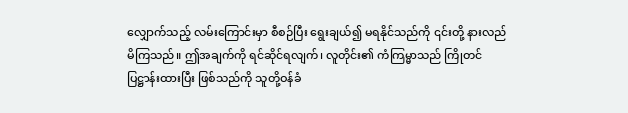လျှောက်သည့် လမ်းကြောင်းမှာ စီစဉ်ပြီး ရွေးချယ်၍ မရနိုင်သည်ကို ၎င်းတို့ နားလည်မိကြသည်။ ဤအချက်ကို ရင်ဆိုင်ရလျက်၊ လူတိုင်း၏ ကံကြမ္မာသည် ကြိုတင်ပြဋ္ဌာန်းထားပြီး ဖြစ်သည်ကို သူတို့ဝန်ခံ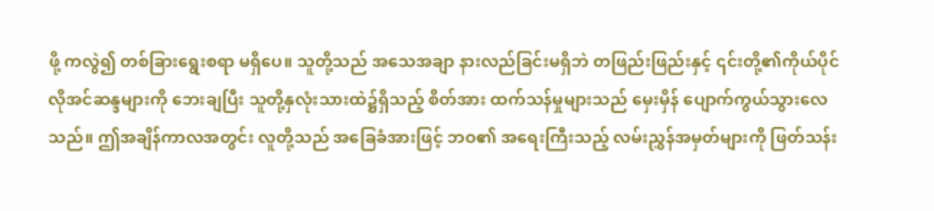ဖို့ ကလွဲ၍ တစ်ခြားရွေးစရာ မရှိပေ။ သူတို့သည် အသေအချာ နားလည်ခြင်းမရှိဘဲ တဖြည်းဖြည်းနှင့် ၎င်းတို့၏ကိုယ်ပိုင် လိုအင်ဆန္ဒများကို ဘေးချပြီး သူတို့နှလုံးသားထဲ၌ရှိသည့် စိတ်အား ထက်သန်မှုများသည် မှေးမှိန် ပျောက်ကွယ်သွားလေသည်။ ဤအချိန်ကာလအတွင်း လူတို့သည် အခြေခံအားဖြင့် ဘဝ၏ အရေးကြီးသည့် လမ်းညွှန်အမှတ်များကို ဖြတ်သန်း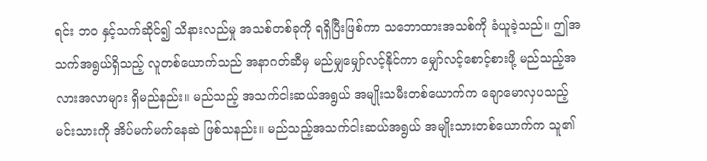ရင်း ဘဝ နှင့်သက်ဆိုင်၍ သိနားလည်မှု အသစ်တစ်ခုကို ရရှိပြီးဖြစ်ကာ သဘောထားအသစ်ကို ခံယူခဲ့သည်။ ဤအသက်အရွယ်ရှိသည့် လူတစ်ယောက်သည် အနာဂတ်ဆီမှ မည်မျှမျှော်လင့်နိုင်ကာ မျှော်လင့်စောင့်စားဖို့ မည်သည့်အလားအလာများ ရှိမည်နည်း။ မည်သည့် အသက်ငါးဆယ်အရွယ် အမျိုးသမီးတစ်ယောက်က ချောမောလှပသည့် မင်းသားကို အိပ်မက်မက်နေဆဲ ဖြစ်သနည်း။ မည်သည့်အသက်ငါးဆယ်အရွယ် အမျိုးသားတစ်ယောက်က သူ၏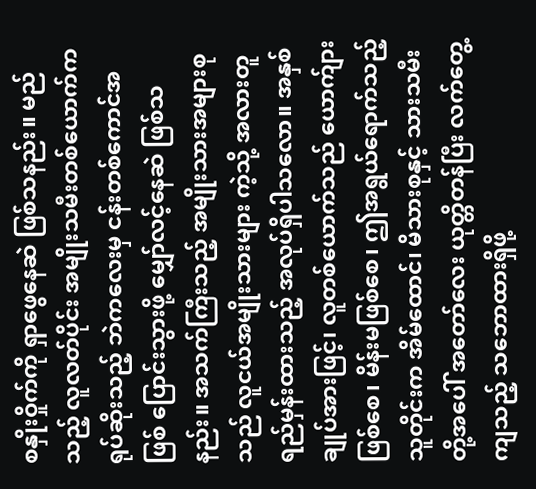စနှိုးဝှိုက်ကို ရှာဖွေနေဆဲ ဖြစ်သနည်း။ မည်သည့် လူလတ်ပိုင်း အမျိုးသမီးတစ်ယောက်က ရုပ်ဆိုးသည့် ဘဲကလေးမှ ငန်းတစ်ကောင်အဖြစ် ပြောင်းသွားဖို့ မျှော်လင့်နေဆဲ ဖြစ်သနည်း။ အသက်ကြီးသည့် အမျိုးသားအများစုသည် လူငယ်အမျိုးသားများ ကဲ့သို့ အလားတူရည်မှန်းထားသည့် အလုပ်ရှိပါသလော။ အနှစ်ချုပ်အားဖြင့်၊ လူတစ်ယောက်သည် ယောက်ျားဖြစ်စေ၊ မိန်းမဖြစ်စေ၊ ဤအရွယ်ရောက်သည့်သူတိုင်းက အိမ်ထောင်၊ မိသားစုနှင့် သားသမီးတို့အပေါ် အတော်လေး ယုတ္တိတန်ပြီး လက်တွေ့ကျသည့် သဘောထားရှိဖို့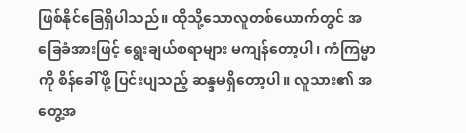ဖြစ်နိုင်ခြေရှိပါသည်။ ထိုသို့သောလူတစ်ယောက်တွင် အခြေခံအားဖြင့် ရွေးချယ်စရာများ မကျန်တော့ပါ၊ ကံကြမ္မာကို စိန်ခေါ်ဖို့ ပြင်းပျသည့် ဆန္ဒမရှိတော့ပါ။ လူသား၏ အတွေ့အ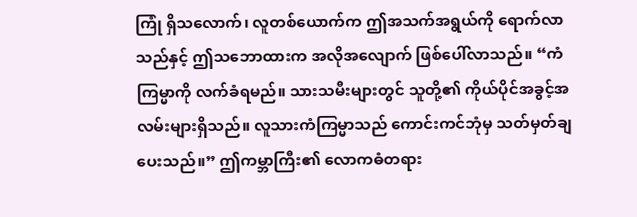ကြုံ ရှိသလောက်၊ လူတစ်ယောက်က ဤအသက်အရွယ်ကို ရောက်လာသည်နှင့် ဤသဘောထားက အလိုအလျောက် ဖြစ်ပေါ်လာသည်။ “ကံကြမ္မာကို လက်ခံရမည်။ သားသမီးများတွင် သူတို့၏ ကိုယ်ပိုင်အခွင့်အလမ်းများရှိသည်။ လူသားကံကြမ္မာသည် ကောင်းကင်ဘုံမှ သတ်မှတ်ချပေးသည်။” ဤကမ္ဘာကြီး၏ လောကဓံတရား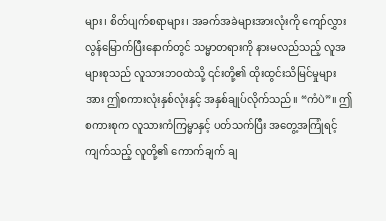များ၊ စိတ်ပျက်စရာများ၊ အခက်အခဲများအားလုံးကို ကျော်လွှားလွန်မြောက်ပြီးနောက်တွင် သမ္မာတရားကို နားမလည်သည့် လူအများစုသည် လူသားဘဝထဲသို့ ၎င်းတို့၏ ထိုးထွင်းသိမြင်မှုများအား ဤစကားလုံးနှစ်လုံးနှင့် အနှစ်ချုပ်လိုက်သည်။ “ကံပဲ”။ ဤစကားစုက လူသားကံကြမ္မာနှင့် ပတ်သက်ပြီး အတွေ့အကြုံရင့်ကျက်သည့် လူတို့၏ ကောက်ချက် ချ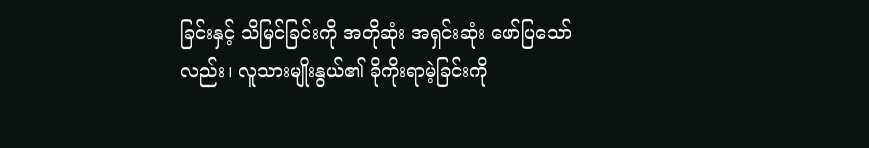ခြင်းနှင့် သိမြင်ခြင်းကို အတိုဆုံး အရှင်းဆုံး ဖော်ပြသော်လည်း၊ လူသားမျိုးနွယ်၏ ခိုကိုးရာမဲ့ခြင်းကို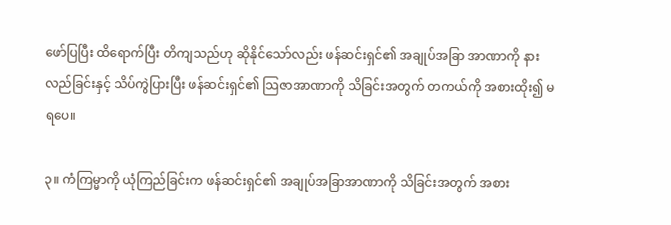ဖော်ပြပြီး ထိရောက်ပြီး တိကျသည်ဟု ဆိုနိုင်သော်လည်း ဖန်ဆင်းရှင်၏ အချုပ်အခြာ အာဏာကို နားလည်ခြင်းနှင့် သိပ်ကွဲပြားပြီး ဖန်ဆင်းရှင်၏ သြဇာအာဏာကို သိခြင်းအတွက် တကယ်ကို အစားထိုး၍ မရပေ။

၃။ ကံကြမ္မာကို ယုံကြည်ခြင်းက ဖန်ဆင်းရှင်၏ အချုပ်အခြာအာဏာကို သိခြင်းအတွက် အစား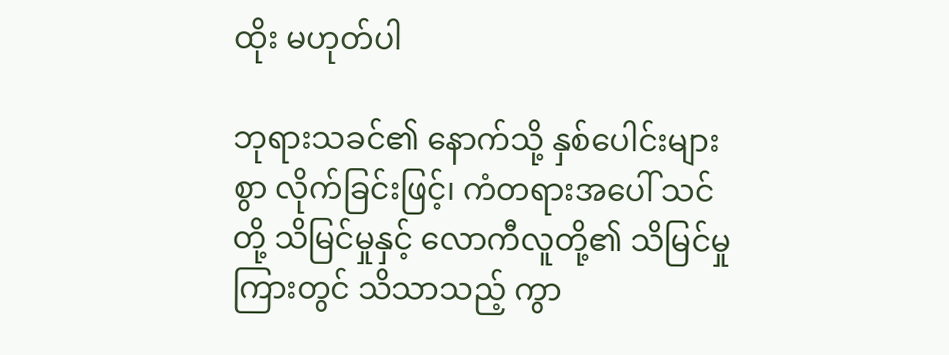ထိုး မဟုတ်ပါ

ဘုရားသခင်၏ နောက်သို့ နှစ်ပေါင်းများစွာ လိုက်ခြင်းဖြင့်၊ ကံတရားအပေါ် သင်တို့ သိမြင်မှုနှင့် လောကီလူတို့၏ သိမြင်မှုကြားတွင် သိသာသည့် ကွာ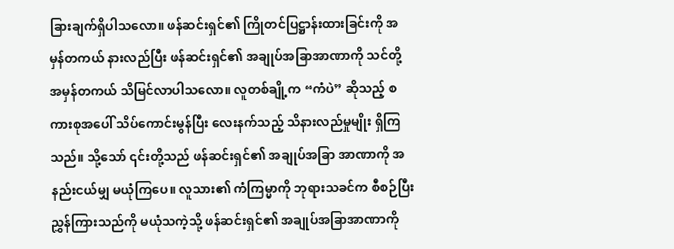ခြားချက်ရှိပါသလော။ ဖန်ဆင်းရှင်၏ ကြိုတင်ပြဋ္ဌာန်းထားခြင်းကို အမှန်တကယ် နားလည်ပြီး ဖန်ဆင်းရှင်၏ အချုပ်အခြာအာဏာကို သင်တို့ အမှန်တကယ် သိမြင်လာပါသလော။ လူတစ်ချို့က “ကံပဲ” ဆိုသည့် စကားစုအပေါ် သိပ်ကောင်းမွန်ပြီး လေးနက်သည့် သိနားလည်မှုမျိုး ရှိကြသည်။ သို့သော် ၎င်းတို့သည် ဖန်ဆင်းရှင်၏ အချုပ်အခြာ အာဏာကို အနည်းငယ်မျှ မယုံကြပေ။ လူသား၏ ကံကြမ္မာကို ဘုရားသခင်က စီစဉ်ပြီး ညွှန်ကြားသည်ကို မယုံသကဲ့သို့ ဖန်ဆင်းရှင်၏ အချုပ်အခြာအာဏာကို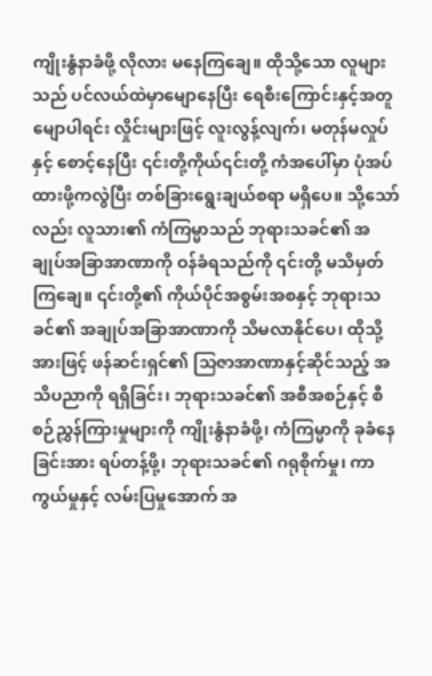ကျိုးနွံနာခံဖို့ လိုလား မနေကြချေ။ ထိုသို့သော လူများသည် ပင်လယ်ထဲမှာမျောနေပြီး ရေစီးကြောင်းနှင့်အတူမျောပါရင်း လှိုင်းများဖြင့် လူးလွန့်လျက်၊ မတုန်မလှုပ်နှင့် စောင့်နေပြီး ၎င်းတို့ကိုယ်၎င်းတို့ ကံအပေါ်မှာ ပုံအပ်ထားဖို့ကလွဲပြီး တစ်ခြားရွေးချယ်စရာ မရှိပေ။ သို့သော်လည်း လူသား၏ ကံကြမ္မာသည် ဘုရားသခင်၏ အချုပ်အခြာအာဏာကို ဝန်ခံရသည်ကို ၎င်းတို့ မသိမှတ်ကြချေ။ ၎င်းတို့၏ ကိုယ်ပိုင်အစွမ်းအစနှင့် ဘုရားသခင်၏ အချုပ်အခြာအာဏာကို သိမလာနိုင်ပေ၊ ထိုသို့အားဖြင့် ဖန်ဆင်းရှင်၏ သြဇာအာဏာနှင့်ဆိုင်သည့် အသိပညာကို ရရှိခြင်း၊ ဘုရားသခင်၏ အစီအစဉ်နှင့် စီစဉ်ညွှန်ကြားမှုများကို ကျိုးနွံနာခံဖို့၊ ကံကြမ္မာကို ခုခံနေခြင်းအား ရပ်တန့်ဖို့၊ ဘုရားသခင်၏ ဂရုစိုက်မှု၊ ကာကွယ်မှုနှင့် လမ်းပြမှုအောက် အ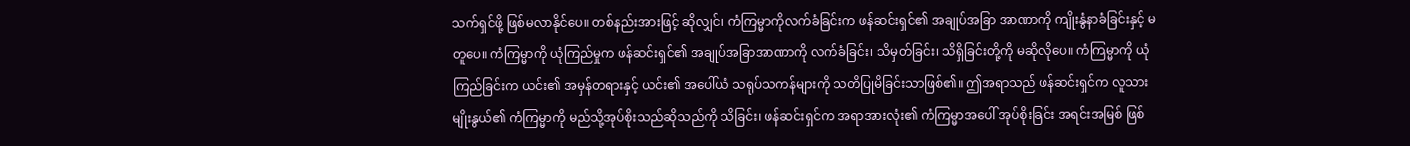သက်ရှင်ဖို့ ဖြစ်မလာနိုင်ပေ။ တစ်နည်းအားဖြင့် ဆိုလျှင်၊ ကံကြမ္မာကိုလက်ခံခြင်းက ဖန်ဆင်းရှင်၏ အချုပ်အခြာ အာဏာကို ကျိုးနွံနာခံခြင်းနှင့် မတူပေ။ ကံကြမ္မာကို ယုံကြည်မှုက ဖန်ဆင်းရှင်၏ အချုပ်အခြာအာဏာကို လက်ခံခြင်း၊ သိမှတ်ခြင်း၊ သိရှိခြင်းတို့ကို မဆိုလိုပေ။ ကံကြမ္မာကို ယုံကြည်ခြင်းက ယင်း၏ အမှန်တရားနှင့် ယင်း၏ အပေါ်ယံ သရုပ်သကန်များကို သတိပြုမိခြင်းသာဖြစ်၏။ ဤအရာသည် ဖန်ဆင်းရှင်က လူသားမျိုးနွယ်၏ ကံကြမ္မာကို မည်သို့အုပ်စိုးသည်ဆိုသည်ကို သိခြင်း၊ ဖန်ဆင်းရှင်က အရာအားလုံး၏ ကံကြမ္မာအပေါ် အုပ်စိုးခြင်း အရင်းအမြစ် ဖြစ်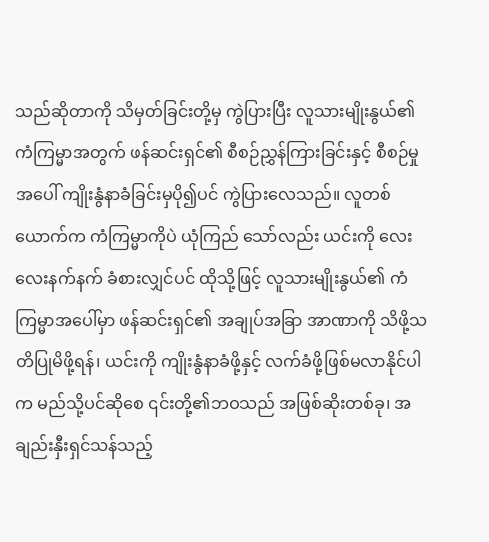သည်ဆိုတာကို သိမှတ်ခြင်းတို့မှ ကွဲပြားပြီး လူသားမျိုးနွယ်၏ ကံကြမ္မာအတွက် ဖန်ဆင်းရှင်၏ စီစဉ်ညွှန်ကြားခြင်းနှင့် စီစဉ်မှုအပေါ် ကျိုးနွံနာခံခြင်းမှပို၍ပင် ကွဲပြားလေသည်။ လူတစ်ယောက်က ကံကြမ္မာကိုပဲ ယုံကြည် သော်လည်း ယင်းကို လေးလေးနက်နက် ခံစားလျှင်ပင် ထိုသို့ဖြင့် လူသားမျိုးနွယ်၏ ကံကြမ္မာအပေါ်မှာ ဖန်ဆင်းရှင်၏ အချုပ်အခြာ အာဏာကို သိဖို့သတိပြုမိဖို့ရန်၊ ယင်းကို ကျိုးနွံနာခံဖို့နှင့် လက်ခံဖို့ဖြစ်မလာနိုင်ပါက မည်သို့ပင်ဆိုစေ ၎င်းတို့၏ဘဝသည် အဖြစ်ဆိုးတစ်ခု၊ အချည်းနှီးရှင်သန်သည့်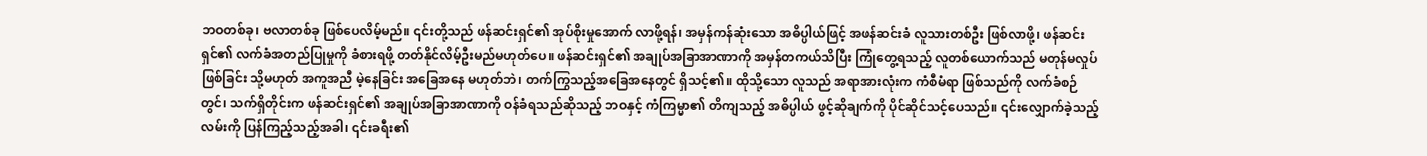ဘဝတစ်ခု၊ ဗလာတစ်ခု ဖြစ်ပေလိမ့်မည်။ ၎င်းတို့သည် ဖန်ဆင်းရှင်၏ အုပ်စိုးမှုအောက် လာဖို့ရန်၊ အမှန်ကန်ဆုံးသော အဓိပ္ပါယ်ဖြင့် အဖန်ဆင်းခံ လူသားတစ်ဦး ဖြစ်လာဖို့၊ ဖန်ဆင်းရှင်၏ လက်ခံအတည်ပြုမှုကို ခံစားရဖို့ တတ်နိုင်လိမ့်ဦးမည်မဟုတ်ပေ။ ဖန်ဆင်းရှင်၏ အချုပ်အခြာအာဏာကို အမှန်တကယ်သိပြီး ကြုံတွေ့ရသည့် လူတစ်ယောက်သည် မတုန်မလှုပ်ဖြစ်ခြင်း သို့မဟုတ် အကူအညီ မဲ့နေခြင်း အခြေအနေ မဟုတ်ဘဲ၊ တက်ကြွသည့်အခြေအနေတွင် ရှိသင့်၏။ ထိုသို့သော လူသည် အရာအားလုံးက ကံစီမံရာ ဖြစ်သည်ကို လက်ခံစဉ်တွင်၊ သက်ရှိတိုင်းက ဖန်ဆင်းရှင်၏ အချုပ်အခြာအာဏာကို ဝန်ခံရသည်ဆိုသည့် ဘဝနှင့် ကံကြမ္မာ၏ တိကျသည့် အဓိပ္ပါယ် ဖွင့်ဆိုချက်ကို ပိုင်ဆိုင်သင့်ပေသည်။ ၎င်းလျှောက်ခဲ့သည့်လမ်းကို ပြန်ကြည့်သည့်အခါ၊ ၎င်းခရီး၏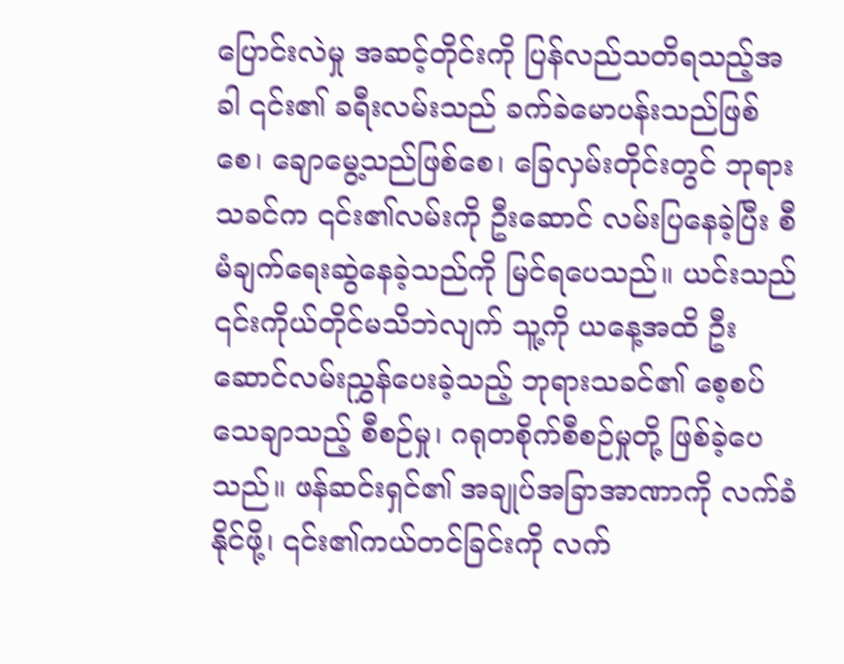ပြောင်းလဲမှု အဆင့်တိုင်းကို ပြန်လည်သတိရသည့်အခါ ၎င်း၏ ခရီးလမ်းသည် ခက်ခဲမောပန်းသည်ဖြစ်စေ၊ ချောမွေ့သည်ဖြစ်စေ၊ ခြေလှမ်းတိုင်းတွင် ဘုရားသခင်က ၎င်း၏လမ်းကို ဦးဆောင် လမ်းပြနေခဲ့ပြီး စီမံချက်ရေးဆွဲနေခဲ့သည်ကို မြင်ရပေသည်။ ယင်းသည် ၎င်းကိုယ်တိုင်မသိဘဲလျက် သူ့ကို ယနေ့အထိ ဦးဆောင်လမ်းညွှန်ပေးခဲ့သည့် ဘုရားသခင်၏ စေ့စပ်သေချာသည့် စီစဉ်မှု၊ ဂရုတစိုက်စီစဉ်မှုတို့ ဖြစ်ခဲ့ပေသည်။ ဖန်ဆင်းရှင်၏ အချုပ်အခြာအာဏာကို လက်ခံနိုင်ဖို့၊ ၎င်း၏ကယ်တင်ခြင်းကို လက်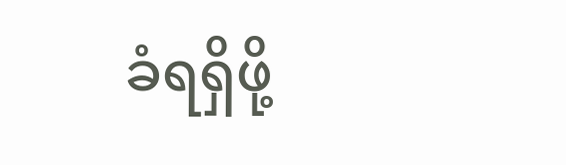ခံရရှိဖို့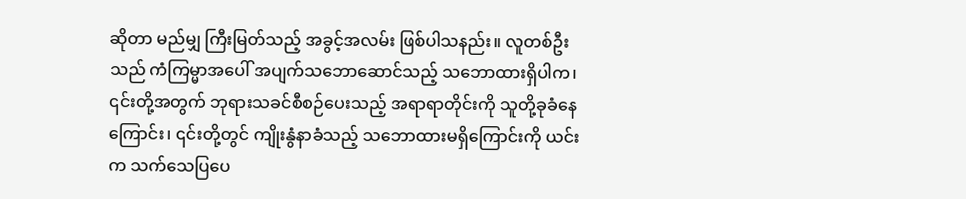ဆိုတာ မည်မျှ ကြီးမြတ်သည့် အခွင့်အလမ်း ဖြစ်ပါသနည်း။ လူတစ်ဦးသည် ကံကြမ္မာအပေါ် အပျက်သဘောဆောင်သည့် သဘောထားရှိပါက၊ ၎င်းတို့အတွက် ဘုရားသခင်စီစဉ်ပေးသည့် အရာရာတိုင်းကို သူတို့ခုခံနေကြောင်း၊ ၎င်းတို့တွင် ကျိုးနွံနာခံသည့် သဘောထားမရှိကြောင်းကို ယင်းက သက်သေပြပေ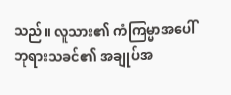သည်။ လူသား၏ ကံကြမ္မာအပေါ် ဘုရားသခင်၏ အချုပ်အ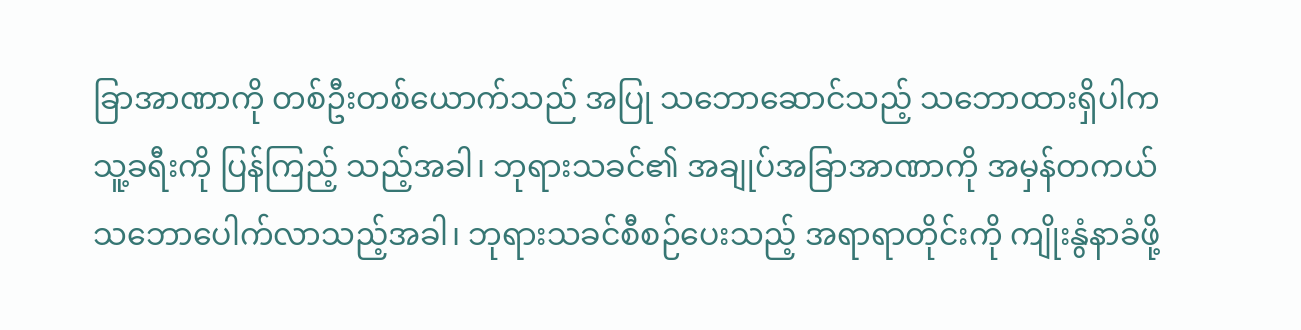ခြာအာဏာကို တစ်ဦးတစ်ယောက်သည် အပြု သဘောဆောင်သည့် သဘောထားရှိပါက သူ့ခရီးကို ပြန်ကြည့် သည့်အခါ၊ ဘုရားသခင်၏ အချုပ်အခြာအာဏာကို အမှန်တကယ် သဘောပေါက်လာသည့်အခါ၊ ဘုရားသခင်စီစဉ်ပေးသည့် အရာရာတိုင်းကို ကျိုးနွံနာခံဖို့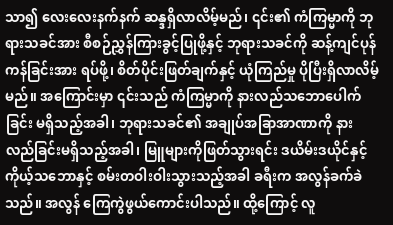သာ၍ လေးလေးနက်နက် ဆန္ဒရှိလာလိမ့်မည်၊ ၎င်း၏ ကံကြမ္မာကို ဘုရားသခင်အား စီစဉ်ညွှန်ကြားခွင့်ပြုဖို့နှင့် ဘုရားသခင်ကို ဆန့်ကျင်ပုန်ကန်ခြင်းအား ရပ်ဖို့၊ စိတ်ပိုင်းဖြတ်ချက်နှင့် ယုံကြည်မှု ပိုပြီးရှိလာလိမ့်မည်။ အကြောင်းမှာ ၎င်းသည် ကံကြမ္မာကို နားလည်သဘောပေါက်ခြင်း မရှိသည့်အခါ၊ ဘုရားသခင်၏ အချုပ်အခြာအာဏာကို နားလည်ခြင်းမရှိသည့်အခါ၊ မြူများကိုဖြတ်သွားရင်း ဒယိမ်းဒယိုင်နှင့် ကိုယ့်သဘောနှင့် စမ်းတဝါးဝါးသွားသည့်အခါ ခရီးက အလွန်ခက်ခဲသည်။ အလွန် ကြေကွဲဖွယ်ကောင်းပါသည်။ ထို့ကြောင့် လူ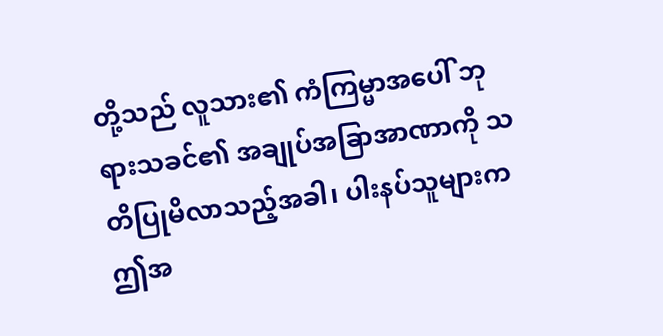တို့သည် လူသား၏ ကံကြမ္မာအပေါ် ဘုရားသခင်၏ အချုပ်အခြာအာဏာကို သတိပြုမိလာသည့်အခါ၊ ပါးနပ်သူများက ဤအ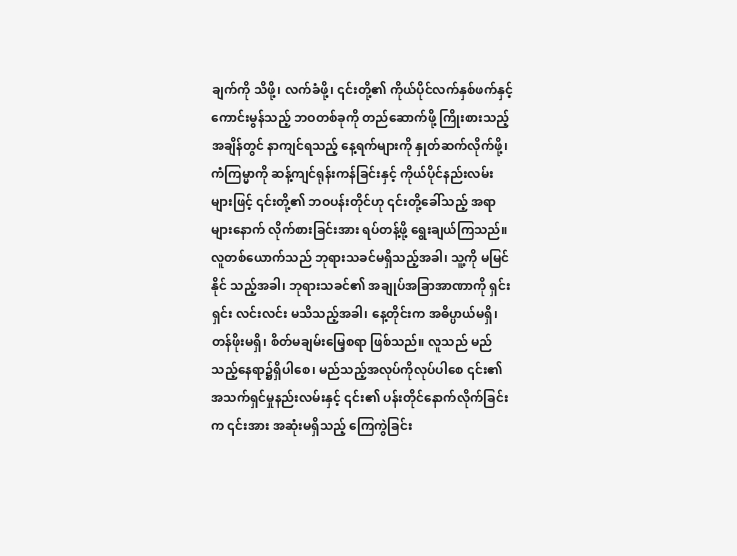ချက်ကို သိဖို့၊ လက်ခံဖို့၊ ၎င်းတို့၏ ကိုယ်ပိုင်လက်နှစ်ဖက်နှင့် ကောင်းမွန်သည့် ဘဝတစ်ခုကို တည်ဆောက်ဖို့ ကြိုးစားသည့်အချိန်တွင် နာကျင်ရသည့် နေ့ရက်များကို နှုတ်ဆက်လိုက်ဖို့၊ ကံကြမ္မာကို ဆန့်ကျင်ရုန်းကန်ခြင်းနှင့် ကိုယ်ပိုင်နည်းလမ်းများဖြင့် ၎င်းတို့၏ ဘဝပန်းတိုင်ဟု ၎င်းတို့ခေါ်သည့် အရာများနောက် လိုက်စားခြင်းအား ရပ်တန့်ဖို့ ရွေးချယ်ကြသည်။ လူတစ်ယောက်သည် ဘုရားသခင်မရှိသည့်အခါ၊ သူ့ကို မမြင်နိုင် သည့်အခါ၊ ဘုရားသခင်၏ အချုပ်အခြာအာဏာကို ရှင်းရှင်း လင်းလင်း မသိသည့်အခါ၊ နေ့တိုင်းက အဓိပ္ပာယ်မရှိ၊ တန်ဖိုးမရှိ၊ စိတ်မချမ်းမြေ့စရာ ဖြစ်သည်။ လူသည် မည်သည့်နေရာ၌ရှိပါစေ၊ မည်သည့်အလုပ်ကိုလုပ်ပါစေ ၎င်း၏အသက်ရှင်မှုနည်းလမ်းနှင့် ၎င်း၏ ပန်းတိုင်နောက်လိုက်ခြင်းက ၎င်းအား အဆုံးမရှိသည့် ကြေကွဲခြင်း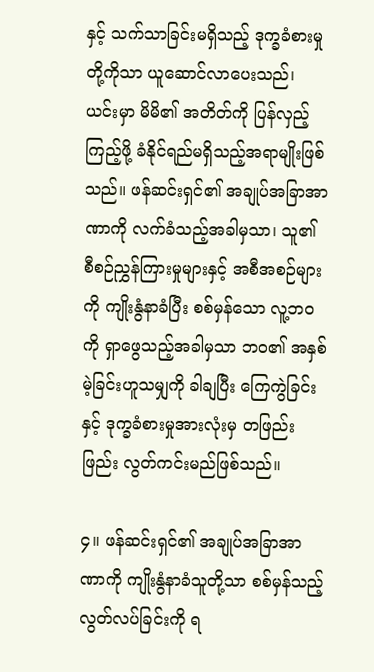နှင့် သက်သာခြင်းမရှိသည့် ဒုက္ခခံစားမှုတို့ကိုသာ ယူဆောင်လာပေးသည်၊ ယင်းမှာ မိမိ၏ အတိတ်ကို ပြန်လှည့် ကြည့်ဖို့ ခံနိုင်ရည်မရှိသည့်အရာမျိုးဖြစ်သည်။ ဖန်ဆင်းရှင်၏ အချုပ်အခြာအာဏာကို လက်ခံသည့်အခါမှသာ၊ သူ၏ စီစဉ်ညွှန်ကြားမှုများနှင့် အစီအစဉ်များကို ကျိုးနွံနာခံပြီး စစ်မှန်သော လူ့ဘဝကို ရှာဖွေသည့်အခါမှသာ ဘဝ၏ အနှစ်မဲ့ခြင်းဟူသမျှကို ခါချပြီး ကြေကွဲခြင်းနှင့် ဒုက္ခခံစားမှုအားလုံးမှ တဖြည်းဖြည်း လွတ်ကင်းမည်ဖြစ်သည်။

၄။ ဖန်ဆင်းရှင်၏ အချုပ်အခြာအာဏာကို ကျိုးနွံနာခံသူတို့သာ စစ်မှန်သည့် လွတ်လပ်ခြင်းကို ရ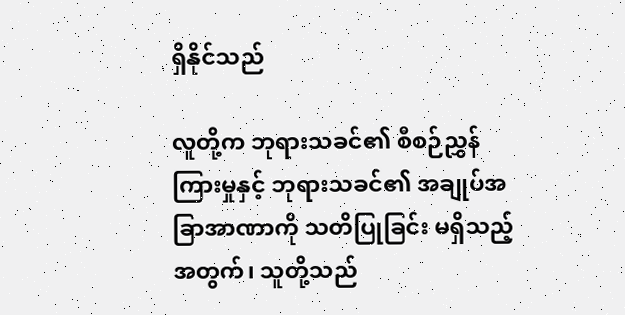ရှိနိုင်သည်

လူတို့က ဘုရားသခင်၏ စီစဉ်ညွှန်ကြားမှုနှင့် ဘုရားသခင်၏ အချုပ်အခြာအာဏာကို သတိပြုခြင်း မရှိသည့်အတွက်၊ သူတို့သည်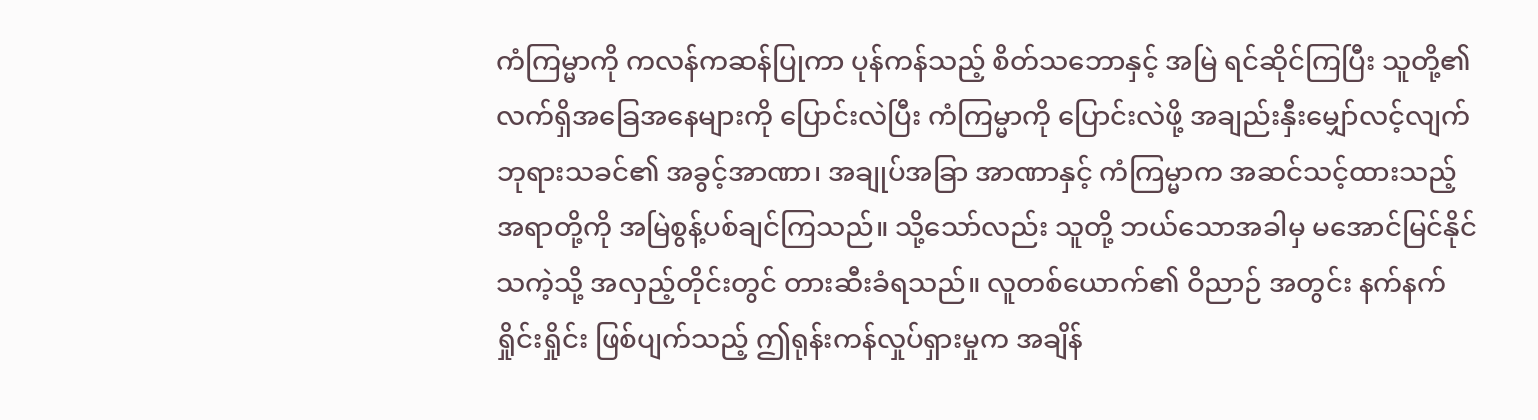ကံကြမ္မာကို ကလန်ကဆန်ပြုကာ ပုန်ကန်သည့် စိတ်သဘောနှင့် အမြဲ ရင်ဆိုင်ကြပြီး သူတို့၏ လက်ရှိအခြေအနေများကို ပြောင်းလဲပြီး ကံကြမ္မာကို ပြောင်းလဲဖို့ အချည်းနှီးမျှော်လင့်လျက် ဘုရားသခင်၏ အခွင့်အာဏာ၊ အချုပ်အခြာ အာဏာနှင့် ကံကြမ္မာက အဆင်သင့်ထားသည့် အရာတို့ကို အမြဲစွန့်ပစ်ချင်ကြသည်။ သို့သော်လည်း သူတို့ ဘယ်သောအခါမှ မအောင်မြင်နိုင်သကဲ့သို့ အလှည့်တိုင်းတွင် တားဆီးခံရသည်။ လူတစ်ယောက်၏ ဝိညာဉ် အတွင်း နက်နက်ရှိုင်းရှိုင်း ဖြစ်ပျက်သည့် ဤရုန်းကန်လှုပ်ရှားမှုက အချိန်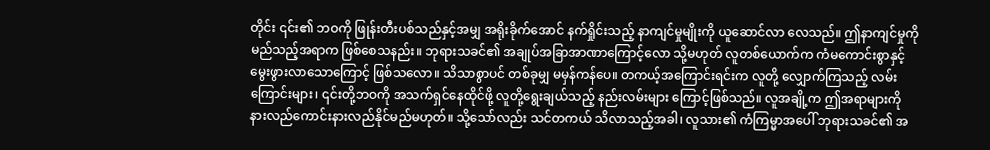တိုင်း ၎င်း၏ ဘဝကို ဖြုန်းတီးပစ်သည်နှင့်အမျှ အရိုးခိုက်အောင် နက်ရှိုင်းသည့် နာကျင်မှုမျိုးကို ယူဆောင်လာ လေသည်။ ဤနာကျင်မှုကို မည်သည့်အရာက ဖြစ်စေသနည်း။ ဘုရားသခင်၏ အချုပ်အခြာအာဏာကြောင့်လော သို့မဟုတ် လူတစ်ယောက်က ကံမကောင်းစွာနှင့် မွေးဖွားလာသောကြောင့် ဖြစ်သလော။ သိသာစွာပင် တစ်ခုမျှ မမှန်ကန်ပေ။ တကယ့်အကြောင်းရင်းက လူတို့ လျှောက်ကြသည့် လမ်းကြောင်းများ၊ ၎င်းတို့ဘဝကို အသက်ရှင်နေထိုင်ဖို့ လူတို့ရွေးချယ်သည့် နည်းလမ်းများ ကြောင့်ဖြစ်သည်။ လူအချို့က ဤအရာများကို နားလည်ကောင်းနားလည်နိုင်မည်မဟုတ်။ သို့သော်လည်း သင်တကယ် သိလာသည့်အခါ၊ လူသား၏ ကံကြမ္မာအပေါ် ဘုရားသခင်၏ အ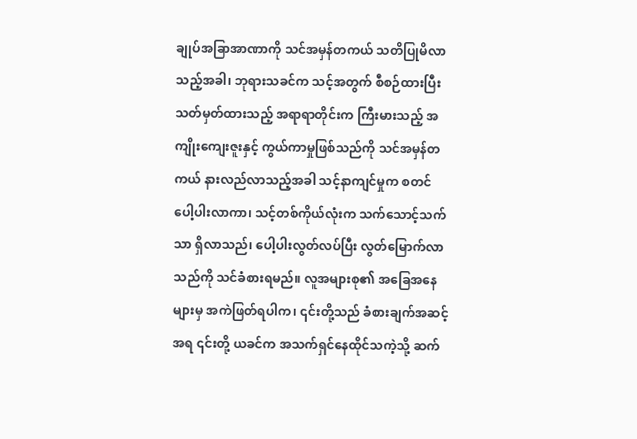ချုပ်အခြာအာဏာကို သင်အမှန်တကယ် သတိပြုမိလာသည့်အခါ၊ ဘုရားသခင်က သင့်အတွက် စီစဉ်ထားပြီး သတ်မှတ်ထားသည့် အရာရာတိုင်းက ကြီးမားသည့် အကျိုးကျေးဇူးနှင့် ကွယ်ကာမှုဖြစ်သည်ကို သင်အမှန်တကယ် နားလည်လာသည့်အခါ သင့်နာကျင်မှုက စတင်ပေါ့ပါးလာကာ၊ သင့်တစ်ကိုယ်လုံးက သက်သောင့်သက်သာ ရှိလာသည်၊ ပေါ့ပါးလွတ်လပ်ပြီး လွတ်မြောက်လာသည်ကို သင်ခံစားရမည်။ လူအများစု၏ အခြေအနေများမှ အကဲဖြတ်ရပါက၊ ၎င်းတို့သည် ခံစားချက်အဆင့်အရ ၎င်းတို့ ယခင်က အသက်ရှင်နေထိုင်သကဲ့သို့ ဆက်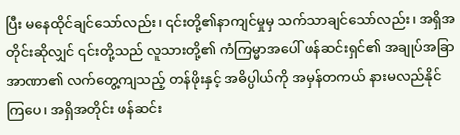ပြီး မနေထိုင်ချင်သော်လည်း၊ ၎င်းတို့၏နာကျင်မှုမှ သက်သာချင်သော်လည်း၊ အရှိအတိုင်းဆိုလျှင် ၎င်းတို့သည် လူသားတို့၏ ကံကြမ္မာအပေါ် ဖန်ဆင်းရှင်၏ အချုပ်အခြာအာဏာ၏ လက်တွေ့ကျသည့် တန်ဖိုးနှင့် အဓိပ္ပါယ်ကို အမှန်တကယ် နားမလည်နိုင်ကြပေ၊ အရှိအတိုင်း ဖန်ဆင်း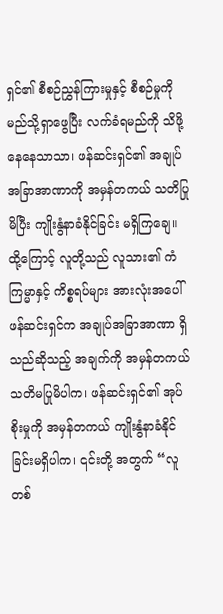ရှင်၏ စီစဉ်ညွှန်ကြားမှုနှင့် စီစဉ်မှုကို မည်သို့ရှာဖွေပြီး လက်ခံရမည်ကို သိဖို့နေနေသာသာ၊ ဖန်ဆင်းရှင်၏ အချုပ်အခြာအာဏာကို အမှန်တကယ် သတိပြုမိပြီး ကျိုးနွံနာခံနိုင်ခြင်း မရှိကြချေ။ ထို့ကြောင့် လူတို့သည် လူသား၏ ကံကြမ္မာနှင့် ကိစ္စရပ်များ အားလုံးအပေါ် ဖန်ဆင်းရှင်က အချုပ်အခြာအာဏာ ရှိသည်ဆိုသည့် အချက်ကို အမှန်တကယ် သတိမပြုမိပါက၊ ဖန်ဆင်းရှင်၏ အုပ်စိုးမှုကို အမှန်တကယ် ကျိုးနွံနာခံနိုင်ခြင်းမရှိပါက၊ ၎င်းတို့ အတွက် “လူတစ်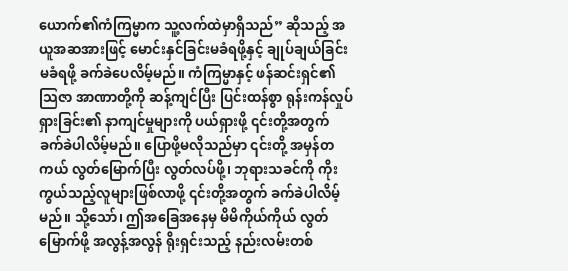ယောက်၏ကံကြမ္မာက သူ့လက်ထဲမှာရှိသည်” ဆိုသည့် အယူအဆအားဖြင့် မောင်းနှင်ခြင်းမခံရဖို့နှင့် ချုပ်ချယ်ခြင်း မခံရဖို့ ခက်ခဲပေလိမ့်မည်။ ကံကြမ္မာနှင့် ဖန်ဆင်းရှင်၏ သြဇာ အာဏာတို့ကို ဆန့်ကျင်ပြီး ပြင်းထန်စွာ ရုန်းကန်လှုပ်ရှားခြင်း၏ နာကျင်မှုများကို ပယ်ရှားဖို့ ၎င်းတို့အတွက် ခက်ခဲပါလိမ့်မည်။ ပြောဖို့မလိုသည်မှာ ၎င်းတို့ အမှန်တကယ် လွတ်မြောက်ပြီး လွတ်လပ်ဖို့၊ ဘုရားသခင်ကို ကိုးကွယ်သည့်လူများဖြစ်လာဖို့ ၎င်းတို့အတွက် ခက်ခဲပါလိမ့်မည်။ သို့သော်၊ ဤအခြေအနေမှ မိမိကိုယ်ကိုယ် လွတ်မြောက်ဖို့ အလွန့်အလွန် ရိုးရှင်းသည့် နည်းလမ်းတစ်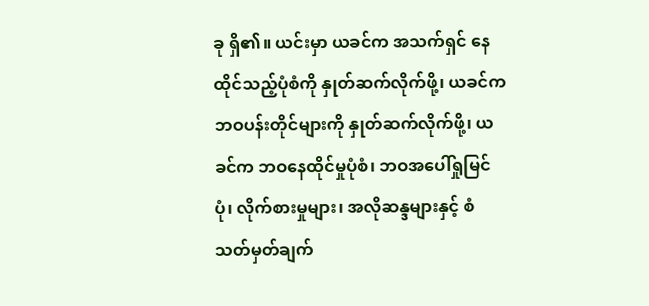ခု ရှိ၏။ ယင်းမှာ ယခင်က အသက်ရှင် နေထိုင်သည့်ပုံစံကို နှုတ်ဆက်လိုက်ဖို့၊ ယခင်က ဘဝပန်းတိုင်များကို နှုတ်ဆက်လိုက်ဖို့၊ ယခင်က ဘဝနေထိုင်မှုပုံစံ၊ ဘဝအပေါ်ရှုမြင်ပုံ၊ လိုက်စားမှုများ၊ အလိုဆန္ဒများနှင့် စံသတ်မှတ်ချက်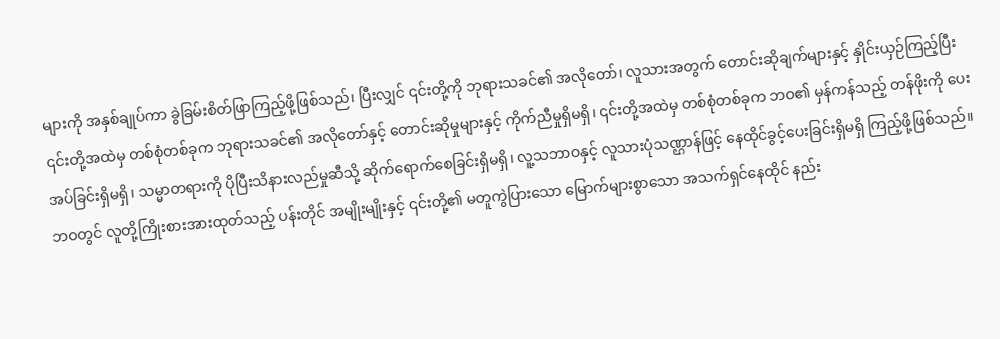များကို အနှစ်ချုပ်ကာ ခွဲခြမ်းစိတ်ဖြာကြည့်ဖို့ဖြစ်သည်၊ ပြီးလျှင် ၎င်းတို့ကို ဘုရားသခင်၏ အလိုတော်၊ လူသားအတွက် တောင်းဆိုချက်များနှင့် နှိုင်းယှဉ်ကြည့်ပြီး ၎င်းတို့အထဲမှ တစ်စုံတစ်ခုက ဘုရားသခင်၏ အလိုတော်နှင့် တောင်းဆိုမှုများနှင့် ကိုက်ညီမှုရှိမရှိ၊ ၎င်းတို့အထဲမှ တစ်စုံတစ်ခုက ဘဝ၏ မှန်ကန်သည့် တန်ဖိုးကို ပေးအပ်ခြင်းရှိမရှိ၊ သမ္မာတရားကို ပိုပြီးသိနားလည်မှုဆီသို့ ဆိုက်ရောက်စေခြင်းရှိမရှိ၊ လူ့သဘာဝနှင့် လူသားပုံသဏ္ဌာန်ဖြင့် နေထိုင်ခွင့်ပေးခြင်းရှိမရှိ ကြည့်ဖို့ဖြစ်သည်။ ဘဝတွင် လူတို့ကြိုးစားအားထုတ်သည့် ပန်းတိုင် အမျိုးမျိုးနှင့် ၎င်းတို့၏ မတူကွဲပြားသော မြောက်များစွာသော အသက်ရှင်နေထိုင် နည်း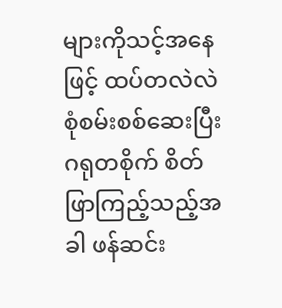များကိုသင့်အနေဖြင့် ထပ်တလဲလဲ စုံစမ်းစစ်ဆေးပြီး ဂရုတစိုက် စိတ်ဖြာကြည့်သည့်အခါ ဖန်ဆင်း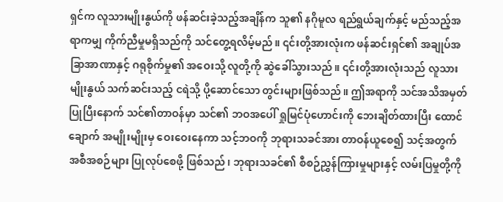ရှင်က လူသားမျိုးနွယ်ကို ဖန်ဆင်းခဲ့သည့်အချိန်က သူ၏ နဂိုမူလ ရည်ရွယ်ချက်နှင့် မည်သည့်အရာကမျှ ကိုက်ညီမှုမရှိသည်ကို သင်တွေ့ရလိမ့်မည်။ ၎င်းတို့အားလုံးက ဖန်ဆင်းရှင်၏ အချုပ်အခြာအာဏာနှင့် ဂရုစိုက်မှု၏ အဝေးသို့ လူတို့ကို ဆွဲခေါ်သွားသည်။ ၎င်းတို့အားလုံးသည် လူသားမျိုးနွယ် သက်ဆင်းသည့် ငရဲသို့ ပို့ဆောင်သော တွင်းများဖြစ်သည်။ ဤအရာကို သင်အသိအမှတ်ပြုပြီးနောက် သင်၏တာဝန်မှာ သင်၏ ဘဝအပေါ် ရှုမြင်ပုံဟောင်းကို ဘေးချိတ်ထားပြီး ထောင်ချောက် အမျိုးမျိုးမှ ဝေးဝေးနေကာ သင့်ဘဝကို ဘုရားသခင်အား တာဝန်ယူစေ၍ သင့်အတွက် အစီအစဉ်များ ပြုလုပ်စေဖို့ ဖြစ်သည်၊ ဘုရားသခင်၏ စီစဉ်ညွှန်ကြားမှုများနှင့် လမ်းပြမှုတို့ကို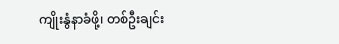ကျိုးနွံနာခံဖို့၊ တစ်ဦးချင်း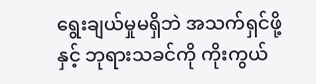ရွေးချယ်မှုမရှိဘဲ အသက်ရှင်ဖို့နှင့် ဘုရားသခင်ကို ကိုးကွယ်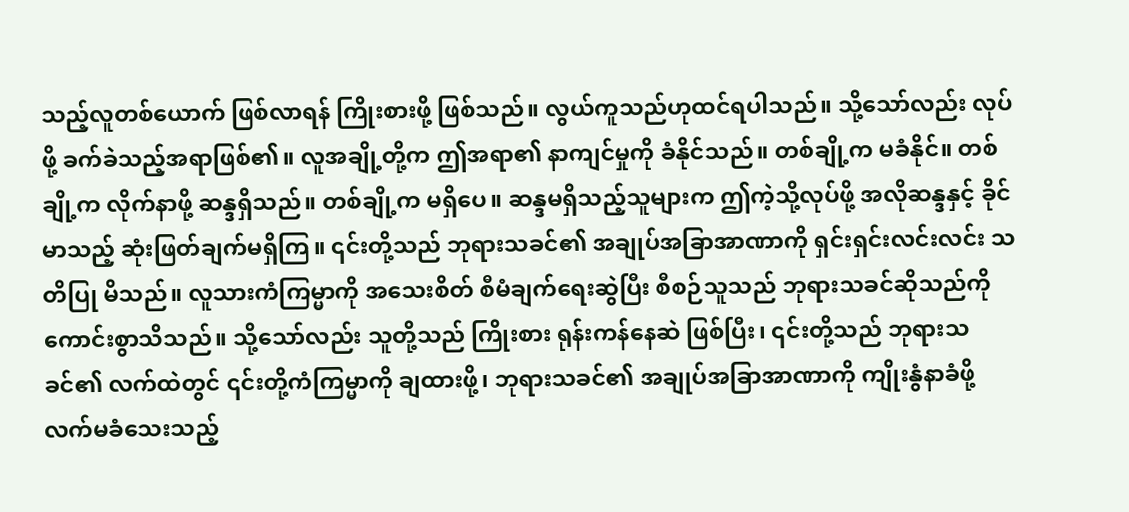သည့်လူတစ်ယောက် ဖြစ်လာရန် ကြိုးစားဖို့ ဖြစ်သည်။ လွယ်ကူသည်ဟုထင်ရပါသည်။ သို့သော်လည်း လုပ်ဖို့ ခက်ခဲသည့်အရာဖြစ်၏။ လူအချို့တို့က ဤအရာ၏ နာကျင်မှုကို ခံနိုင်သည်။ တစ်ချို့က မခံနိုင်။ တစ်ချို့က လိုက်နာဖို့ ဆန္ဒရှိသည်။ တစ်ချို့က မရှိပေ။ ဆန္ဒမရှိသည့်သူများက ဤကဲ့သို့လုပ်ဖို့ အလိုဆန္ဒနှင့် ခိုင်မာသည့် ဆုံးဖြတ်ချက်မရှိကြ။ ၎င်းတို့သည် ဘုရားသခင်၏ အချုပ်အခြာအာဏာကို ရှင်းရှင်းလင်းလင်း သတိပြု မိသည်။ လူသားကံကြမ္မာကို အသေးစိတ် စီမံချက်ရေးဆွဲပြီး စီစဉ်သူသည် ဘုရားသခင်ဆိုသည်ကို ကောင်းစွာသိသည်။ သို့သော်လည်း သူတို့သည် ကြိုးစား ရုန်းကန်နေဆဲ ဖြစ်ပြီး၊ ၎င်းတို့သည် ဘုရားသခင်၏ လက်ထဲတွင် ၎င်းတို့ကံကြမ္မာကို ချထားဖို့၊ ဘုရားသခင်၏ အချုပ်အခြာအာဏာကို ကျိုးနွံနာခံဖို့ လက်မခံသေးသည့်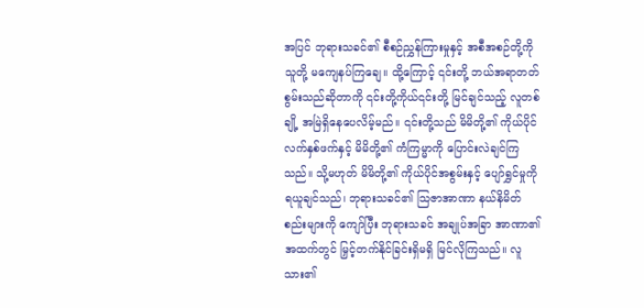အပြင် ဘုရားသခင်၏ စီစဉ်ညွှန်ကြားမှုနှင့် အစီအစဉ်တို့ကို သူတို့ မကျေနပ်ကြချေ။ ထို့ကြောင့် ၎င်းတို့ ဘယ်အရာတတ်စွမ်းသည်ဆိုတာကို ၎င်းတို့ကိုယ်၎င်းတို့ မြင်ချင်သည့် လူတစ်ချို့ အမြဲရှိနေပေလိမ့်မည်။ ၎င်းတို့သည် မိမိတို့၏ ကိုယ်ပိုင်လက်နှစ်ဖက်နှင့် မိမိတို့၏ ကံကြမ္မာကို ပြောင်းလဲချင်ကြသည်။ သို့မဟုတ် မိမိတို့၏ ကိုယ်ပိုင်အစွမ်းနှင့် ပျော်ရွှင်မှုကို ရယူချင်သည်၊ ဘုရားသခင်၏ သြဇာအာဏာ နယ်နိမိတ်စည်းများကို ကျော်ပြီး ဘုရားသခင် အချုပ်အခြာ အာဏာ၏ အထက်တွင် မြှင့်တက်နိုင်ခြင်းရှိမရှိ မြင်လိုကြသည်။ လူသား၏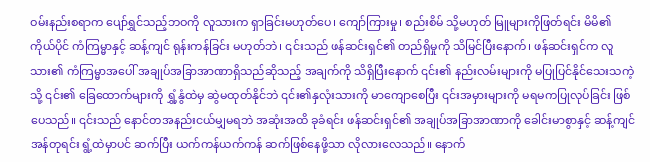ဝမ်းနည်းစရာက ပျော်ရွှင်သည့်ဘဝကို လူသားက ရှာခြင်းမဟုတ်ပေ၊ ကျော်ကြားမှု၊ စည်းစိမ် သို့မဟုတ် မြူများကိုဖြတ်ရင်း မိမိ၏ကိုယ်ပိုင် ကံကြမ္မာနှင့် ဆန့်ကျင် ရုန်းကန်ခြင်း မဟုတ်ဘဲ၊ ၎င်းသည် ဖန်ဆင်းရှင်၏ တည်ရှိမှုကို သိမြင်ပြီးနောက်၊ ဖန်ဆင်းရှင်က လူသား၏ ကံကြမ္မာအပေါ် အချုပ်အခြာအာဏာရှိသည်ဆိုသည့် အချက်ကို သိရှိပြီးနောက် ၎င်း၏ နည်းလမ်းများကို မပြုပြင်နိုင်သေးသကဲ့သို့ ၎င်း၏ ခြေထောက်များကို ရွှံ့နွံထဲမှ ဆွဲမထုတ်နိုင်ဘဲ ၎င်း၏နှလုံးသားကို မာကျောစေပြီး ၎င်းအမှားများကို မရမကပြုလုပ်ခြင်း ဖြစ်ပေသည်။ ၎င်းသည် နောင်တအနည်းငယ်မျှမရဘဲ အဆုံးအထိ ခုခံရင်း ဖန်ဆင်းရှင်၏ အချုပ်အခြာအာဏာကို ခေါင်းမာစွာနှင့် ဆန့်ကျင်အန်တုရင်း ရွံ့ထဲမှာပင် ဆက်ပြီး ယက်ကန်ယက်ကန် ဆက်ဖြစ်နေဖို့သာ လိုလားလေသည်။ နောက်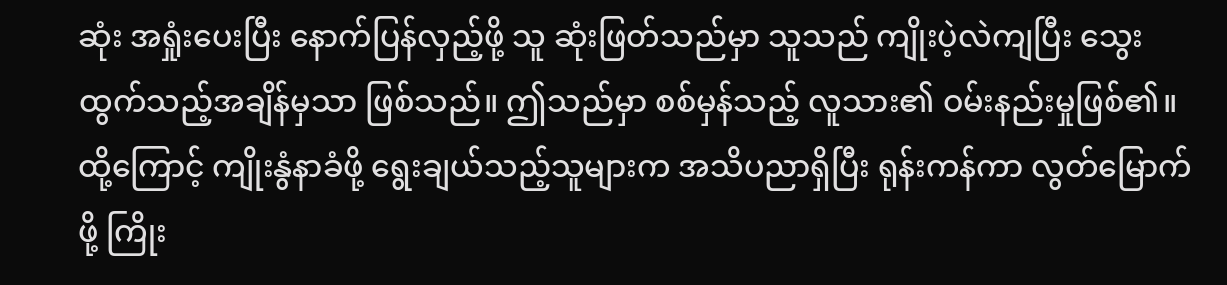ဆုံး အရှုံးပေးပြီး နောက်ပြန်လှည့်ဖို့ သူ ဆုံးဖြတ်သည်မှာ သူသည် ကျိုးပဲ့လဲကျပြီး သွေးထွက်သည့်အချိန်မှသာ ဖြစ်သည်။ ဤသည်မှာ စစ်မှန်သည့် လူသား၏ ဝမ်းနည်းမှုဖြစ်၏။ ထို့ကြောင့် ကျိုးနွံနာခံဖို့ ရွေးချယ်သည့်သူများက အသိပညာရှိပြီး ရုန်းကန်ကာ လွတ်မြောက်ဖို့ ကြိုး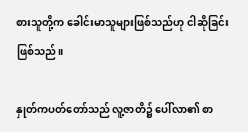စားသူတို့က ခေါင်းမာသူများဖြစ်သည်ဟု ငါဆိုခြင်းဖြစ်သည်။

နှုတ်ကပတ်တော်သည် လူ့ဇာတိ၌ ပေါ်လာ၏ စာ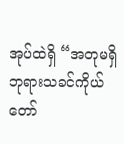အုပ်ထဲရှိ “အတုမရှိ ဘုရားသခင်ကိုယ်တော်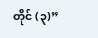တိုင် (၃)”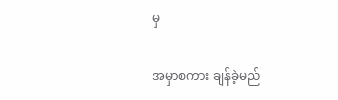မှ

အမှာစကား ချန်ခဲ့မည်